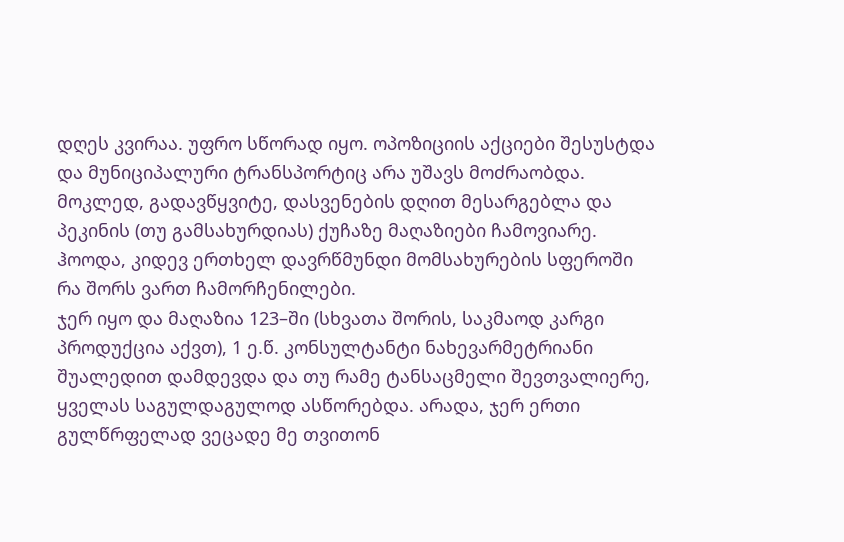დღეს კვირაა. უფრო სწორად იყო. ოპოზიციის აქციები შესუსტდა და მუნიციპალური ტრანსპორტიც არა უშავს მოძრაობდა.
მოკლედ, გადავწყვიტე, დასვენების დღით მესარგებლა და პეკინის (თუ გამსახურდიას) ქუჩაზე მაღაზიები ჩამოვიარე.
ჰოოდა, კიდევ ერთხელ დავრწმუნდი მომსახურების სფეროში რა შორს ვართ ჩამორჩენილები.
ჯერ იყო და მაღაზია 123–ში (სხვათა შორის, საკმაოდ კარგი პროდუქცია აქვთ), 1 ე.წ. კონსულტანტი ნახევარმეტრიანი შუალედით დამდევდა და თუ რამე ტანსაცმელი შევთვალიერე, ყველას საგულდაგულოდ ასწორებდა. არადა, ჯერ ერთი გულწრფელად ვეცადე მე თვითონ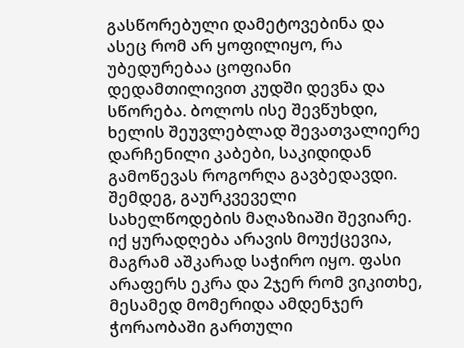გასწორებული დამეტოვებინა და ასეც რომ არ ყოფილიყო, რა უბედურებაა ცოფიანი დედამთილივით კუდში დევნა და სწორება. ბოლოს ისე შევწუხდი, ხელის შეუვლებლად შევათვალიერე დარჩენილი კაბები, საკიდიდან გამოწევას როგორღა გავბედავდი.
შემდეგ, გაურკვეველი სახელწოდების მაღაზიაში შევიარე. იქ ყურადღება არავის მოუქცევია, მაგრამ აშკარად საჭირო იყო. ფასი არაფერს ეკრა და 2ჯერ რომ ვიკითხე, მესამედ მომერიდა ამდენჯერ ჭორაობაში გართული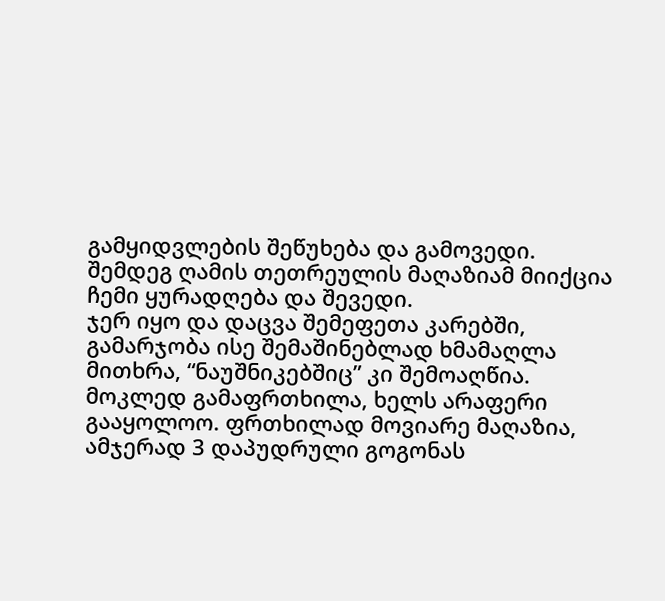გამყიდვლების შეწუხება და გამოვედი.
შემდეგ ღამის თეთრეულის მაღაზიამ მიიქცია ჩემი ყურადღება და შევედი.
ჯერ იყო და დაცვა შემეფეთა კარებში, გამარჯობა ისე შემაშინებლად ხმამაღლა მითხრა, “ნაუშნიკებშიც” კი შემოაღწია. მოკლედ გამაფრთხილა, ხელს არაფერი გააყოლოო. ფრთხილად მოვიარე მაღაზია, ამჯერად 3 დაპუდრული გოგონას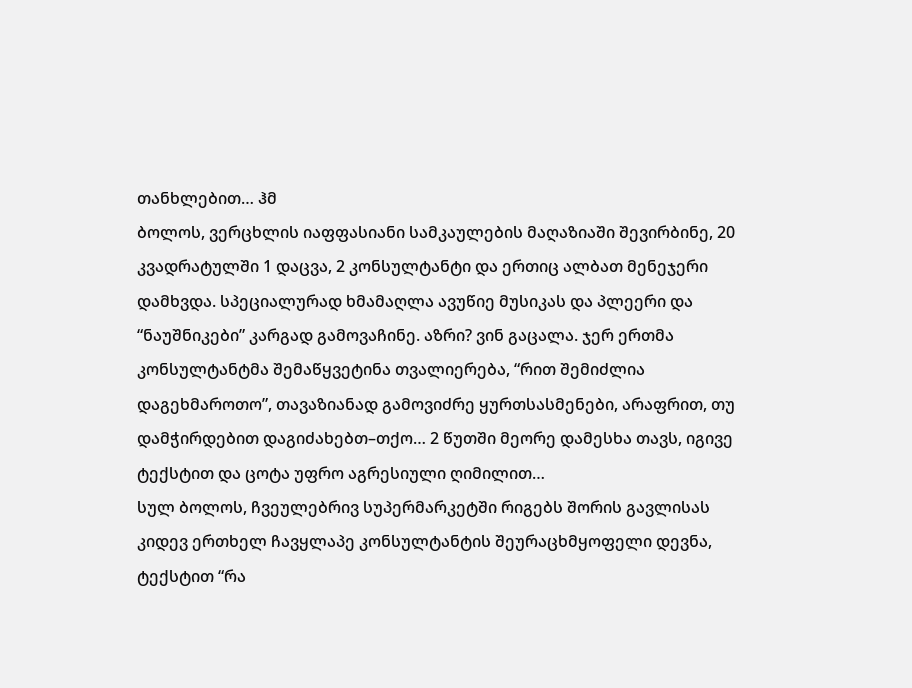თანხლებით… ჰმ
ბოლოს, ვერცხლის იაფფასიანი სამკაულების მაღაზიაში შევირბინე, 20 კვადრატულში 1 დაცვა, 2 კონსულტანტი და ერთიც ალბათ მენეჯერი დამხვდა. სპეციალურად ხმამაღლა ავუწიე მუსიკას და პლეერი და “ნაუშნიკები” კარგად გამოვაჩინე. აზრი? ვინ გაცალა. ჯერ ერთმა კონსულტანტმა შემაწყვეტინა თვალიერება, “რით შემიძლია დაგეხმაროთო”, თავაზიანად გამოვიძრე ყურთსასმენები, არაფრით, თუ დამჭირდებით დაგიძახებთ–თქო… 2 წუთში მეორე დამესხა თავს, იგივე ტექსტით და ცოტა უფრო აგრესიული ღიმილით…
სულ ბოლოს, ჩვეულებრივ სუპერმარკეტში რიგებს შორის გავლისას კიდევ ერთხელ ჩავყლაპე კონსულტანტის შეურაცხმყოფელი დევნა, ტექსტით “რა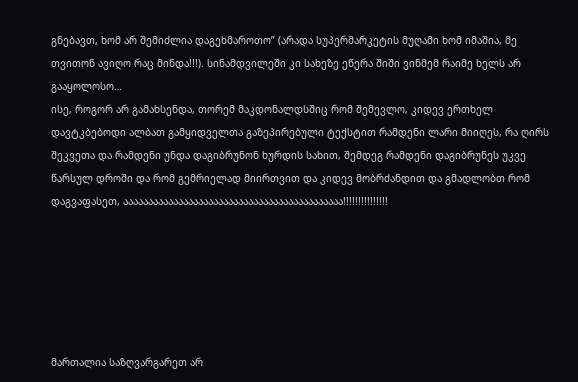გნებავთ, ხომ არ შემიძლია დაგეხმაროთო” (არადა სუპერმარკეტის მუღამი ხომ იმაშია, მე თვითონ ავიღო რაც მინდა!!!). სინამდვილეში კი სახეზე ეწერა შიში ვინმემ რაიმე ხელს არ გააყოლოსო…
ისე, როგორ არ გამახსენდა, თორემ მაკდონალდსშიც რომ შემევლო, კიდევ ერთხელ დავტკბებოდი ალბათ გამყიდველთა გაზეპირებული ტექსტით რამდენი ლარი მიიღეს, რა ღირს შეკვეთა და რამდენი უნდა დაგიბრუნონ ხურდის სახით, შემდეგ რამდენი დაგიბრუნეს უკვე წარსულ დროში და რომ გემრიელად მიირთვით და კიდევ მობრძანდით და გმადლობთ რომ დაგვაფასეთ, აააააააააააააააააააააააააააააააააააააააააააა!!!!!!!!!!!!!!!






მართალია საზღვარგარეთ არ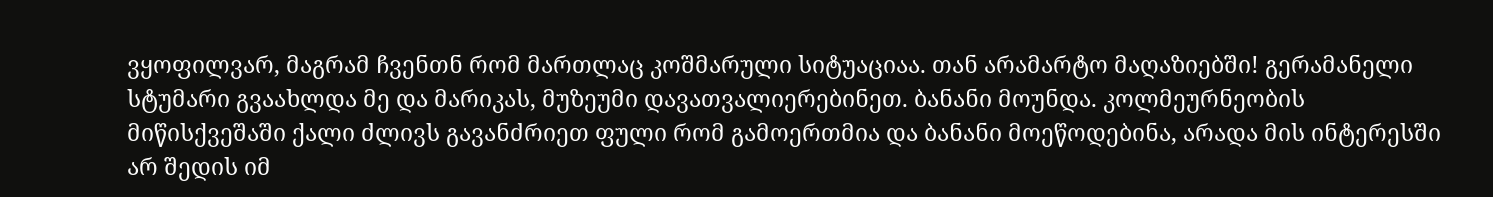ვყოფილვარ, მაგრამ ჩვენთნ რომ მართლაც კოშმარული სიტუაციაა. თან არამარტო მაღაზიებში! გერამანელი სტუმარი გვაახლდა მე და მარიკას, მუზეუმი დავათვალიერებინეთ. ბანანი მოუნდა. კოლმეურნეობის მიწისქვეშაში ქალი ძლივს გავანძრიეთ ფული რომ გამოერთმია და ბანანი მოეწოდებინა, არადა მის ინტერესში არ შედის იმ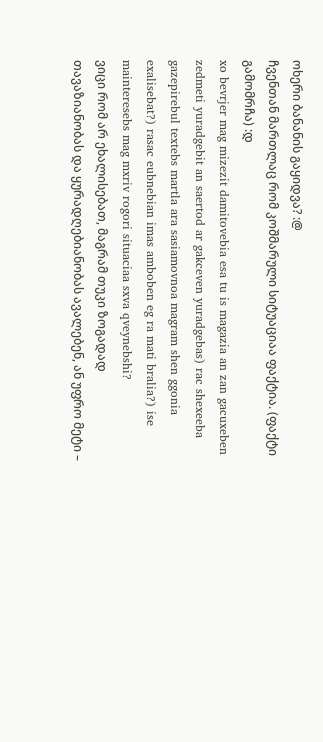ოხერი ბანანის გაყიდვა? :@
ჩვენთან მართლაც რომ კოშმარული სიტუაციაა ფაქტია. (ფაქტი გამომრჩა) :დ
xo bevrjer mag mizezit damitovebia esa tu is magazia an zan gacuxeben zedmeti yuradgebit an saertod ar gakceven yuradgebas) rac shexeeba gazepirebul textebs martla ara sasiamovnoa magram shen ggonia exalisebat?) rasac eubnebian imas amboben eg ra mati bralia?) ise mainteresebs mag mxriv rogori situaciaa sxva qveynebshi?
ვიცი რომ არ ეხალისებათ, მაგრამ თუკი ზოგადად თავაზიანობას და ყურადღებიანობას ავალებენ, ან უფრო მეტი –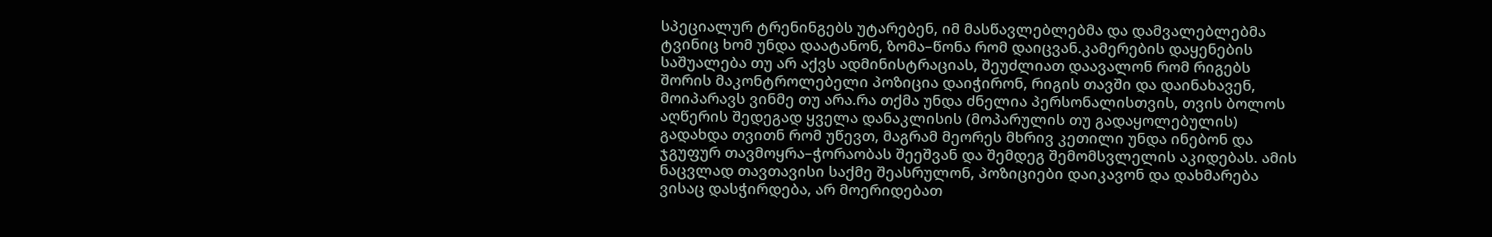სპეციალურ ტრენინგებს უტარებენ, იმ მასწავლებლებმა და დამვალებლებმა ტვინიც ხომ უნდა დაატანონ, ზომა–წონა რომ დაიცვან.კამერების დაყენების საშუალება თუ არ აქვს ადმინისტრაციას, შეუძლიათ დაავალონ რომ რიგებს შორის მაკონტროლებელი პოზიცია დაიჭირონ, რიგის თავში და დაინახავენ, მოიპარავს ვინმე თუ არა.რა თქმა უნდა ძნელია პერსონალისთვის, თვის ბოლოს აღწერის შედეგად ყველა დანაკლისის (მოპარულის თუ გადაყოლებულის) გადახდა თვითნ რომ უწევთ, მაგრამ მეორეს მხრივ კეთილი უნდა ინებონ და ჯგუფურ თავმოყრა–ჭორაობას შეეშვან და შემდეგ შემომსვლელის აკიდებას. ამის ნაცვლად თავთავისი საქმე შეასრულონ, პოზიციები დაიკავონ და დახმარება ვისაც დასჭირდება, არ მოერიდებათ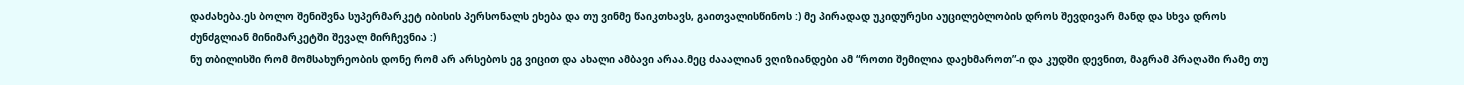დაძახება.ეს ბოლო შენიშვნა სუპერმარკეტ იბისის პერსონალს ეხება და თუ ვინმე წაიკთხავს, გაითვალისწინოს :) მე პირადად უკიდურესი აუცილებლობის დროს შევდივარ მანდ და სხვა დროს ძუნძგლიან მინიმარკეტში შევალ მირჩევნია :)
ნუ თბილისში რომ მომსახურეობის დონე რომ არ არსებოს ეგ ვიცით და ახალი ამბავი არაა.მეც ძააალიან ვღიზიანდები ამ “როთი შემილია დაეხმაროთ”-ი და კუდში დევნით, მაგრამ პრაღაში რამე თუ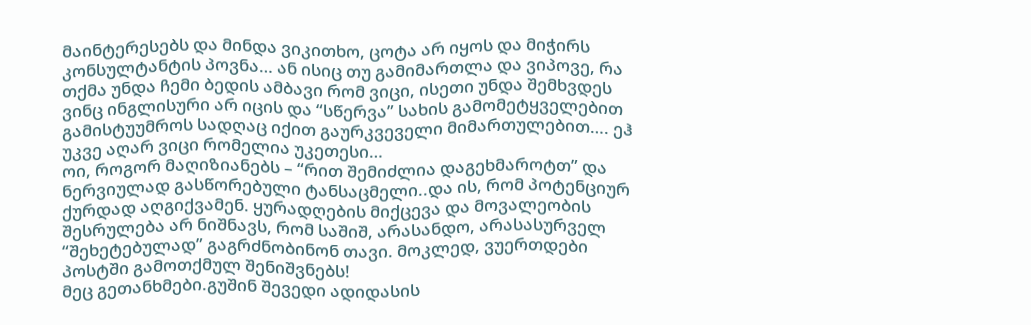მაინტერესებს და მინდა ვიკითხო, ცოტა არ იყოს და მიჭირს კონსულტანტის პოვნა… ან ისიც თუ გამიმართლა და ვიპოვე, რა თქმა უნდა ჩემი ბედის ამბავი რომ ვიცი, ისეთი უნდა შემხვდეს ვინც ინგლისური არ იცის და “სწერვა” სახის გამომეტყველებით გამისტუუმროს სადღაც იქით გაურკვეველი მიმართულებით…. ეჰ უკვე აღარ ვიცი რომელია უკეთესი…
ოი, როგორ მაღიზიანებს – “რით შემიძლია დაგეხმაროტთ” და ნერვიულად გასწორებული ტანსაცმელი..და ის, რომ პოტენციურ ქურდად აღგიქვამენ. ყურადღების მიქცევა და მოვალეობის შესრულება არ ნიშნავს, რომ საშიშ, არასანდო, არასასურველ “შეხეტებულად” გაგრძნობინონ თავი. მოკლედ, ვუერთდები პოსტში გამოთქმულ შენიშვნებს!
მეც გეთანხმები.გუშინ შევედი ადიდასის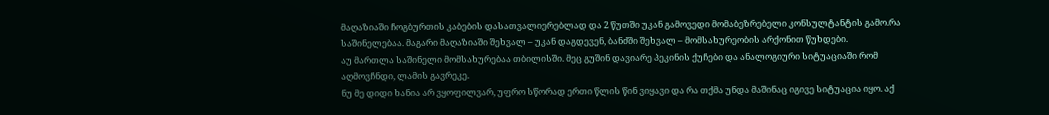მაღაზიაში ჩოგბურთის კაბების დასათვალიერებლად და 2 წუთში უკან გამოვედი მომაბეზრებელი კონსულტანტის გამო.რა საშინელებაა. მაგარი მაღაზიაში შეხვალ – უკან დაგდევენ, ბანძში შეხვალ – მომსახურეობის არქონით წუხდები.
აუ მართლა საშინელი მომსახურებაა თბილისში. მეც გუშინ დავიარე პეკინის ქუჩები და ანალოგიური სიტუაციაში რომ აღმოვჩნდი, ლამის გავრეკე.
ნუ მე დიდი ხანია არ ვყოფილვარ, უფრო სწორად ერთი წლის წინ ვიყავი და რა თქმა უნდა მაშინაც იგივე სიტუაცია იყო. აქ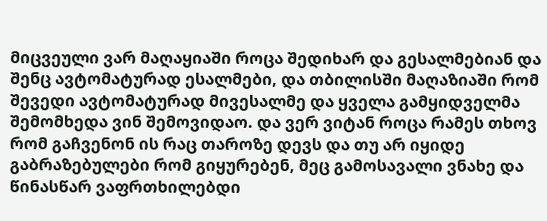მიცვეული ვარ მაღაყიაში როცა შედიხარ და გესალმებიან და შენც ავტომატურად ესალმები, და თბილისში მაღაზიაში რომ შევედი ავტომატურად მივესალმე და ყველა გამყიდველმა შემომხედა ვინ შემოვიდაო. და ვერ ვიტან როცა რამეს თხოვ რომ გაჩვენონ ის რაც თაროზე დევს და თუ არ იყიდე გაბრაზებულები რომ გიყურებენ, მეც გამოსავალი ვნახე და წინასწარ ვაფრთხილებდი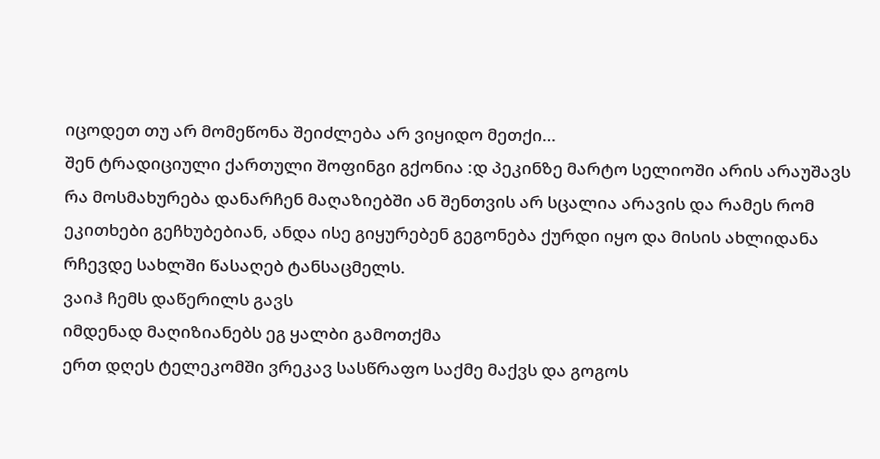იცოდეთ თუ არ მომეწონა შეიძლება არ ვიყიდო მეთქი…
შენ ტრადიციული ქართული შოფინგი გქონია :დ პეკინზე მარტო სელიოში არის არაუშავს რა მოსმახურება დანარჩენ მაღაზიებში ან შენთვის არ სცალია არავის და რამეს რომ ეკითხები გეჩხუბებიან, ანდა ისე გიყურებენ გეგონება ქურდი იყო და მისის ახლიდანა რჩევდე სახლში წასაღებ ტანსაცმელს.
ვაიჰ ჩემს დაწერილს გავს
იმდენად მაღიზიანებს ეგ ყალბი გამოთქმა
ერთ დღეს ტელეკომში ვრეკავ სასწრაფო საქმე მაქვს და გოგოს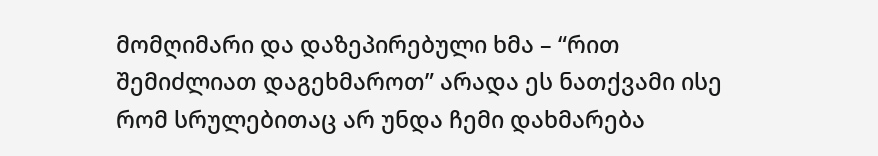მომღიმარი და დაზეპირებული ხმა – “რით შემიძლიათ დაგეხმაროთ” არადა ეს ნათქვამი ისე რომ სრულებითაც არ უნდა ჩემი დახმარება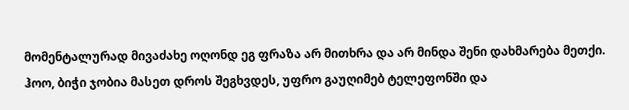მომენტალურად მივაძახე ოღონდ ეგ ფრაზა არ მითხრა და არ მინდა შენი დახმარება მეთქი.
ჰოო, ბიჭი ჯობია მასეთ დროს შეგხვდეს, უფრო გაუღიმებ ტელეფონში და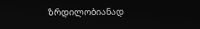ზრდილობიანად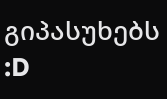გიპასუხებს :D